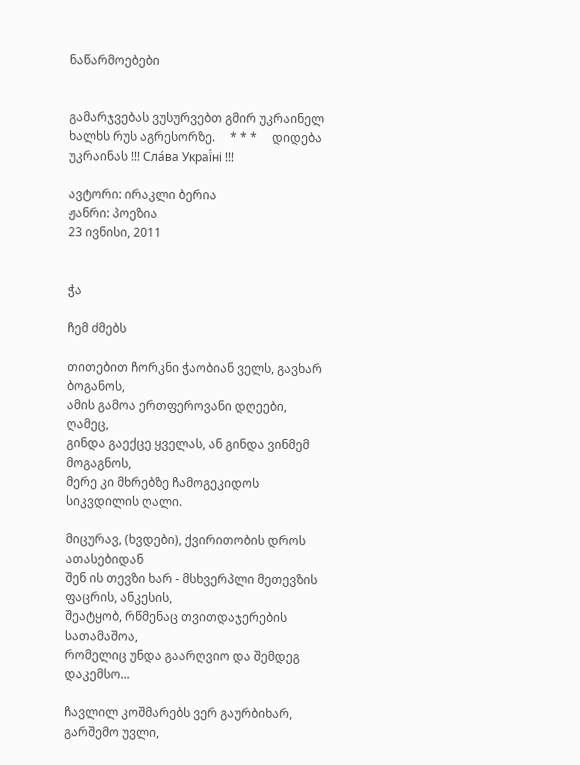ნაწარმოებები


გამარჯვებას ვუსურვებთ გმირ უკრაინელ ხალხს რუს აგრესორზე.     * * *     დიდება უკრაინას !!! Сла́ва Украї́ні !!!

ავტორი: ირაკლი ბერია
ჟანრი: პოეზია
23 ივნისი, 2011


ჭა

ჩემ ძმებს

თითებით ჩორკნი ჭაობიან ველს, გავხარ ბოგანოს,
ამის გამოა ერთფეროვანი დღეები, ღამეც,
გინდა გაექცე ყველას, ან გინდა ვინმემ მოგაგნოს,
მერე კი მხრებზე ჩამოგეკიდოს სიკვდილის ღალი.

მიცურავ, (ხვდები), ქვირითობის დროს ათასებიდან
შენ ის თევზი ხარ - მსხვერპლი მეთევზის ფაცრის, ანკესის,
შეატყობ, რწმენაც თვითდაჯერების სათამაშოა,
რომელიც უნდა გაარღვიო და შემდეგ დაკემსო...

ჩავლილ კოშმარებს ვერ გაურბიხარ, გარშემო უვლი,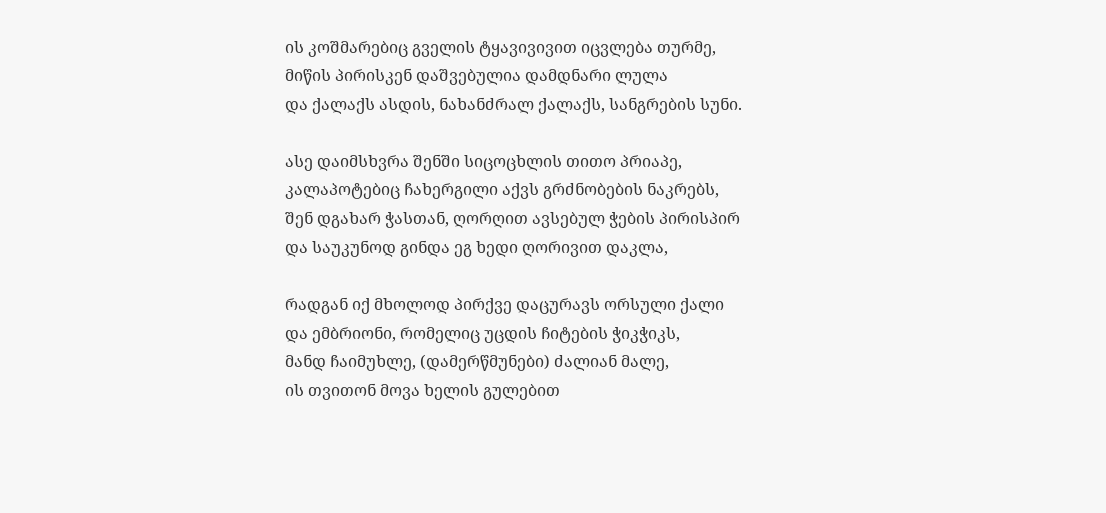ის კოშმარებიც გველის ტყავივივით იცვლება თურმე,
მიწის პირისკენ დაშვებულია დამდნარი ლულა
და ქალაქს ასდის, ნახანძრალ ქალაქს, სანგრების სუნი.

ასე დაიმსხვრა შენში სიცოცხლის თითო პრიაპე,
კალაპოტებიც ჩახერგილი აქვს გრძნობების ნაკრებს,
შენ დგახარ ჭასთან, ღორღით ავსებულ ჭების პირისპირ
და საუკუნოდ გინდა ეგ ხედი ღორივით დაკლა,

რადგან იქ მხოლოდ პირქვე დაცურავს ორსული ქალი
და ემბრიონი, რომელიც უცდის ჩიტების ჭიკჭიკს,
მანდ ჩაიმუხლე, (დამერწმუნები) ძალიან მალე,
ის თვითონ მოვა ხელის გულებით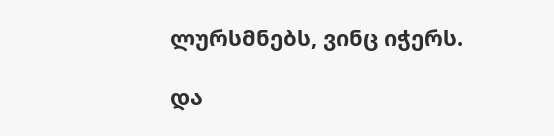ლურსმნებს, ვინც იჭერს.

და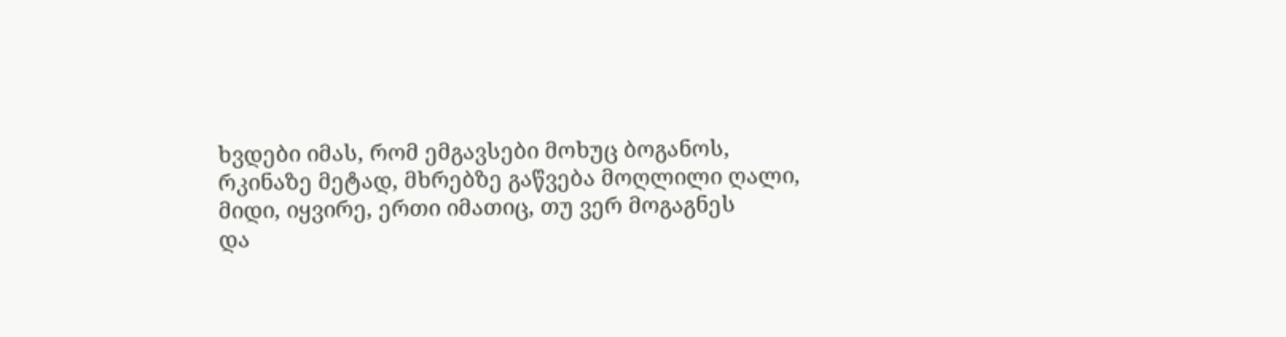ხვდები იმას, რომ ემგავსები მოხუც ბოგანოს,
რკინაზე მეტად, მხრებზე გაწვება მოღლილი ღალი,
მიდი, იყვირე, ერთი იმათიც, თუ ვერ მოგაგნეს
და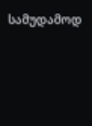სამუდამოდ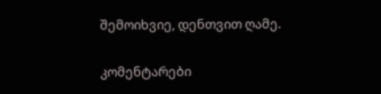შემოიხვიე, დენთვით ღამე.

კომენტარები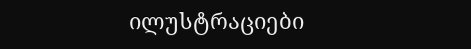ილუსტრაციები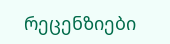რეცენზიები